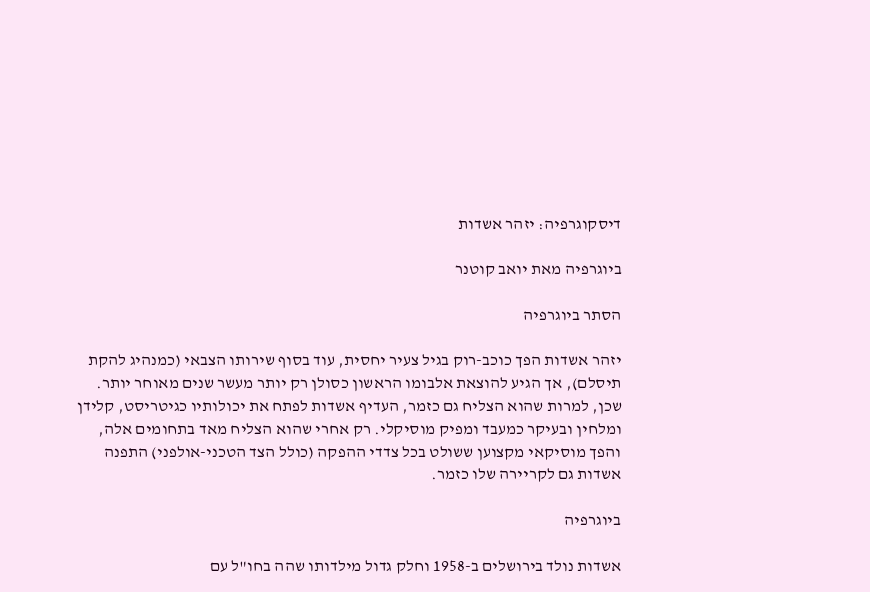דיסקוגרפיה: יזהר אשדות

ביוגרפיה מאת יואב קוטנר

הסתר ביוגרפיה

יזהר אשדות הפך כוכב-רוק בגיל צעיר יחסית, עוד בסוף שירותו הצבאי (כמנהיג להקת תיסלם), אך הגיע להוצאת אלבומו הראשון כסולן רק יותר מעשר שנים מאוחר יותר. שכן, למרות שהוא הצליח גם כזמר, העדיף אשדות לפתח את יכולותיו כגיטריסט, קלידן ומלחין ובעיקר כמעבד ומפיק מוסיקלי. רק אחרי שהוא הצליח מאד בתחומים אלה, והפך מוסיקאי מקצוען ששולט בכל צדדי ההפקה (כולל הצד הטכני-אולפני) התפנה אשדות גם לקריירה שלו כזמר.

ביוגרפיה

אשדות נולד בירושלים ב-1958 וחלק גדול מילדותו שהה בחו"ל עם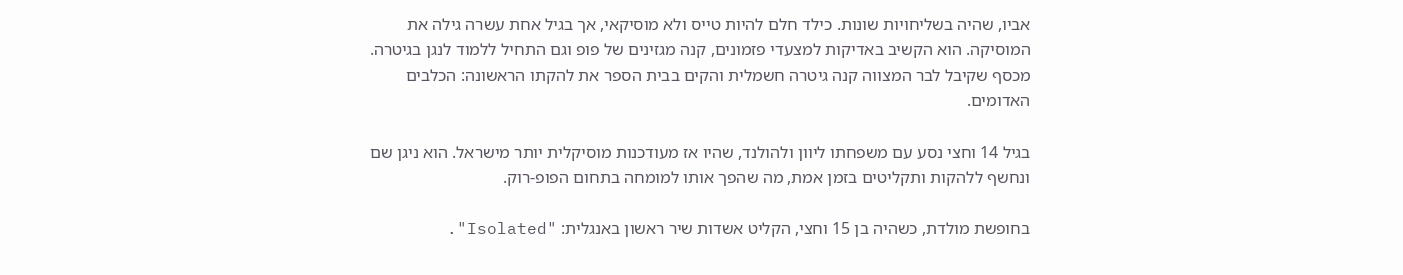אביו, שהיה בשליחויות שונות. כילד חלם להיות טייס ולא מוסיקאי, אך בגיל אחת עשרה גילה את המוסיקה. הוא הקשיב באדיקות למצעדי פזמונים, קנה מגזינים של פופ וגם התחיל ללמוד לנגן בגיטרה. מכסף שקיבל לבר המצווה קנה גיטרה חשמלית והקים בבית הספר את להקתו הראשונה: הכלבים האדומים.

בגיל 14 וחצי נסע עם משפחתו ליוון ולהולנד, שהיו אז מעודכנות מוסיקלית יותר מישראל. הוא ניגן שם ונחשף ללהקות ותקליטים בזמן אמת, מה שהפך אותו למומחה בתחום הפופ-רוק.

בחופשת מולדת, כשהיה בן 15 וחצי, הקליט אשדות שיר ראשון באנגלית: "Isolated".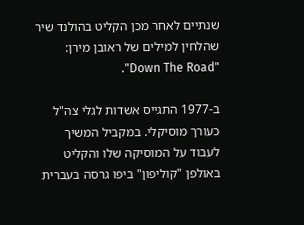שנתיים לאחר מכן הקליט בהולנד שיר שהלחין למילים של ראובן מירן: "Down The Road".

ב-1977 התגייס אשדות לגלי צה"ל כעורך מוסיקלי. במקביל המשיך לעבוד על המוסיקה שלו והקליט באולפן "קוליפון" ביפו גרסה בעברית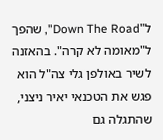ל"Down The Road", שהפך ל"מאומה לא קרה". בהאזנה לשיר באולפן גלי צה"ל הוא פגש את הטכנאי יאיר ניצני, שהתגלה גם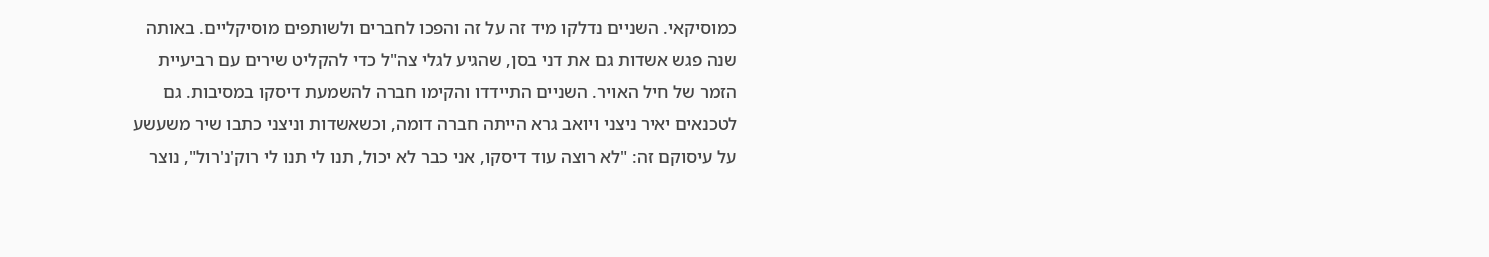כמוסיקאי. השניים נדלקו מיד זה על זה והפכו לחברים ולשותפים מוסיקליים. באותה שנה פגש אשדות גם את דני בסן, שהגיע לגלי צה"ל כדי להקליט שירים עם רביעיית הזמר של חיל האויר. השניים התיידדו והקימו חברה להשמעת דיסקו במסיבות. גם לטכנאים יאיר ניצני ויואב גרא הייתה חברה דומה, וכשאשדות וניצני כתבו שיר משעשע על עיסוקם זה: "לא רוצה עוד דיסקו, אני כבר לא יכול, תנו לי תנו לי רוק'נ'רול", נוצר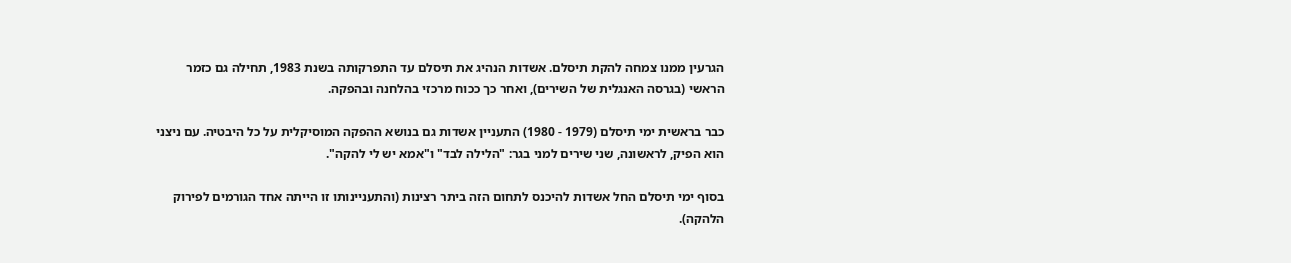הגרעין ממנו צמחה להקת תיסלם. אשדות הנהיג את תיסלם עד התפרקותה בשנת 1983, תחילה גם כזמר הראשי (בגרסה האנגלית של השירים), ואחר כך ככוח מרכזי בהלחנה ובהפקה.

כבר בראשית ימי תיסלם (1979 - 1980) התעניין אשדות גם בנושא ההפקה המוסיקלית על כל היבטיה. עם ניצני הוא הפיק, לראשונה, שני שירים למני בגר: "הלילה לבד" ו"אמא יש לי להקה".

בסוף ימי תיסלם החל אשדות להיכנס לתחום הזה ביתר רצינות (והתעניינותו זו הייתה אחד הגורמים לפירוק הלהקה).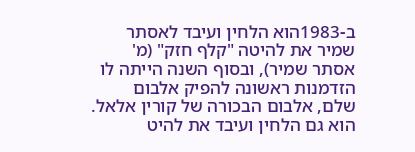ב-1983הוא הלחין ועיבד לאסתר שמיר את להיטה "קלף חזק" (מ' אסתר שמיר), ובסוף השנה הייתה לו הזדמנות ראשונה להפיק אלבום שלם, אלבום הבכורה של קורין אלאל. הוא גם הלחין ועיבד את להיט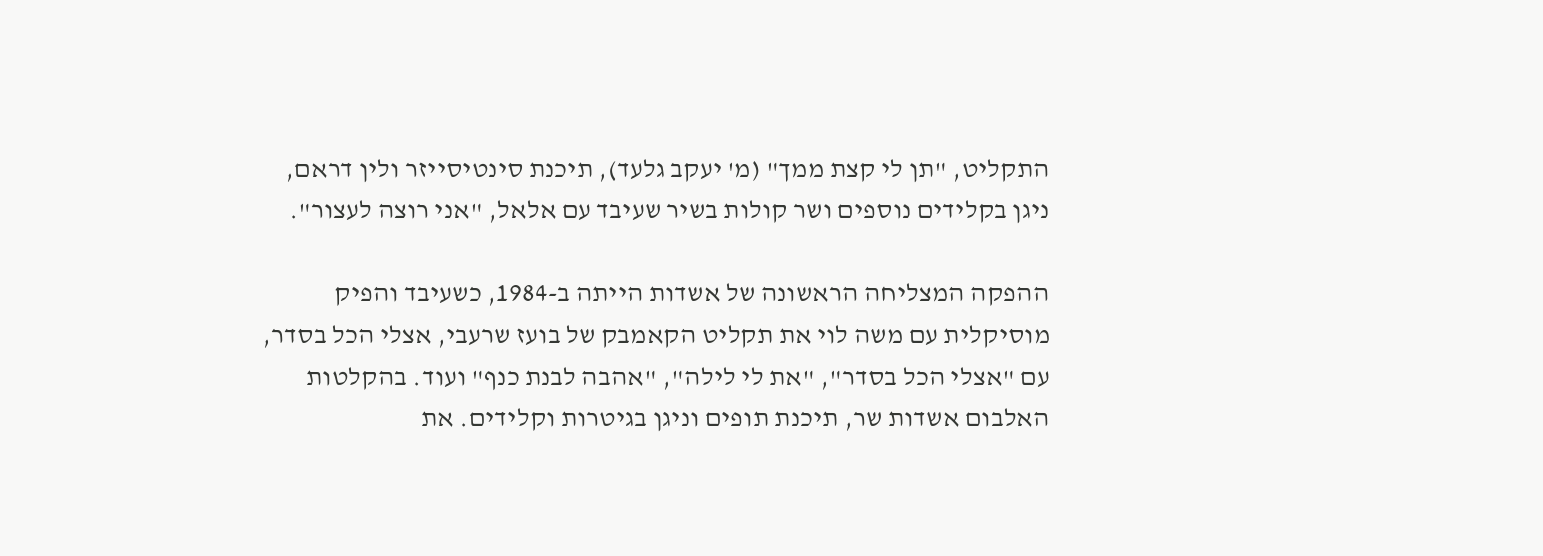התקליט, "תן לי קצת ממך" (מ' יעקב גלעד), תיכנת סינטיסייזר ולין דראם, ניגן בקלידים נוספים ושר קולות בשיר שעיבד עם אלאל, "אני רוצה לעצור".

ההפקה המצליחה הראשונה של אשדות הייתה ב-1984, כשעיבד והפיק מוסיקלית עם משה לוי את תקליט הקאמבק של בועז שרעבי, אצלי הכל בסדר, עם "אצלי הכל בסדר", "את לי לילה", "אהבה לבנת כנף" ועוד. בהקלטות האלבום אשדות שר, תיכנת תופים וניגן בגיטרות וקלידים. את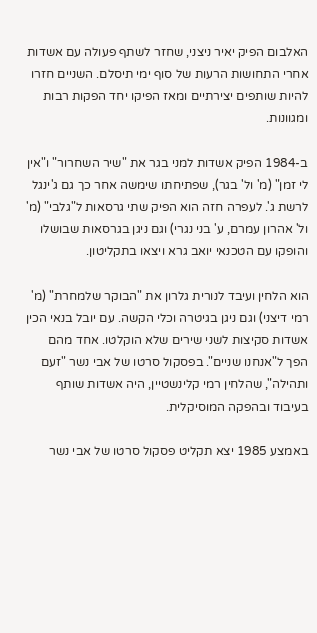האלבום הפיק יאיר ניצני, שחזר לשתף פעולה עם אשדות אחרי התחושות הרעות של סוף ימי תיסלם. השניים חזרו להיות שותפים יצירתיים ומאז הפיקו יחד הפקות רבות ומגוונות.

ב-1984 הפיק אשדות למני בגר את "שיר השחרור" ו"אין לי זמן" (מ' ול' בגר), שפתיחתו שימשה אחר כך גם ג'ינגל לרשת ג'. לעפרה חזה הוא הפיק שתי גרסאות ל"גלבי" (מ' ול' אהרון עמרם, ע' בני נגרי) וגם ניגן בגרסאות שבושלו והופקו עם הטכנאי יואב גרא ויצאו בתקליטון.

הוא הלחין ועיבד לנורית גלרון את "הבוקר שלמחרת" (מ' רמי דיצני) וגם ניגן בגיטרה וכלי הקשה. עם יובל בנאי הכין אשדות סקיצות לשני שירים שלא הוקלטו. אחד מהם הפך ל"אנחנו שניים". בפסקול סרטו של אבי נשר "זעם ותהילה", שהלחין רמי קלינשטיין, היה אשדות שותף בעיבוד ובהפקה המוסיקלית.

באמצע 1985 יצא תקליט פסקול סרטו של אבי נשר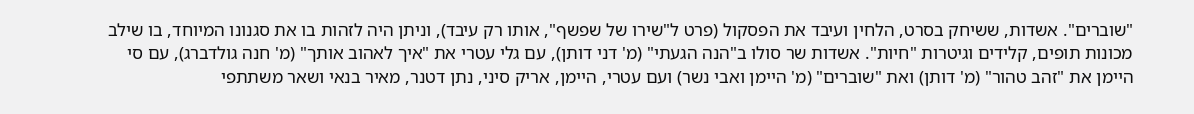"שוברים". אשדות, ששיחק בסרט, הלחין ועיבד את הפסקול (פרט ל"שירו של שפשף", אותו רק עיבד), וניתן היה לזהות בו את סגנונו המיוחד, בו שילב מכונות תופים, קלידים וגיטרות "חיות". אשדות שר סולו ב"הנה הגעתי" (מ' דני דותן), עם גלי עטרי את "איך לאהוב אותך" (מ' חנה גולדברג), עם סי היימן את "זהב טהור" (מ' דותן) ואת "שוברים" (מ' היימן ואבי נשר) ועם עטרי, היימן, אריק סיני, נתן דטנר, מאיר בנאי ושאר משתתפי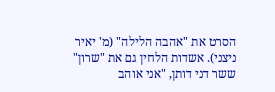הסרט את "אהבה הלילה" (מ' יאיר ניצני). אשדות הלחין גם את "שרון" ששר דני דותן, "אני אוהב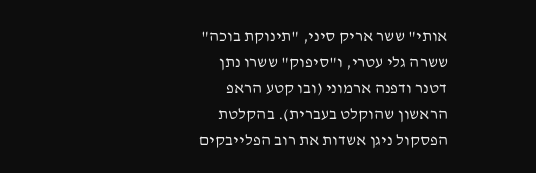אותי" ששר אריק סיני, "תינוקת בוכה" ששרה גלי עטרי, ו"סיפוק" ששרו נתן דטנר ודפנה ארמוני (ובו קטע הראפ הראשון שהוקלט בעברית). בהקלטת הפסקול ניגן אשדות את רוב הפלייבקים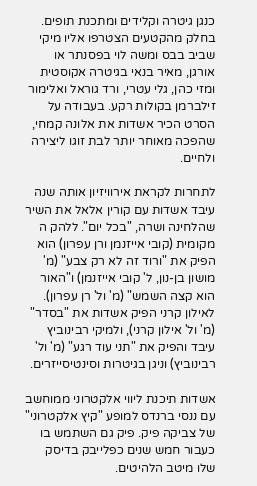כנגן גיטרה וקלידים ומתכנת תופים. בחלק מהקטעים הצטרפו אליו מיקי שביב בבס ומשה לוי בפסנתר או אורגן, מאיר בנאי בגיטרה אקוסטית ומזי כהן, גלי עטרי, ורד גוראל ואלימור זילברמן בקולות רקע. בעבודה על הסרט הכיר אשדות את אלונה קמחי, שהפכה מאוחר יותר לבת זוגו ליצירה ולחיים.

לתחרות לקראת אירוויזיון אותה שנה עיבד אשדות עם קורין אלאל את השיר שהלחינה ושרה, "בכל יום". ללהק ה מקומית (קובי אייזנמן ורן עפרון) הוא הפיק את "ורוד זה לא רק צבע" (מ' מושון בן-נון, ל' קובי אייזנמן) ו"האור הוא קצה השמש" (מ' ול' רן עפרון). לאילון קרני הפיק אשדות את "בסדר" (מ' ול' אילון קרני), ולמיקי רבינוביץ עיבד והפיק את "תני עוד רגע" (מ' ול' רבינוביץ) וניגן בגיטרות וסינטיסייזרים.

אשדות תיכנת ליווי אלקטרוני ממוחשב עם ננסי ברנדס למופע "קיץ אלקטרוני" של צביקה פיק. פיק גם השתמש בו כעבור חמש שנים כפלייבק בדיסק שלו מיטב הלהיטים.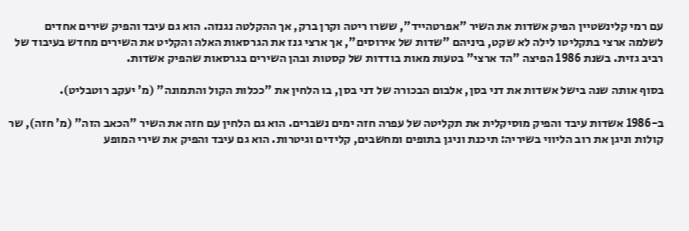עם רמי קלינשטיין הפיק אשדות את השיר "אפרטהייד", ששרו ריטה וקרן ברק, אך ההקלטה נגנזה. הוא גם עיבד והפיק שירים אחדים לשלמה ארצי בתקליטו לילה לא שקט, ביניהם "שדות של אירוסים", אך ארצי גנז את הגרסאות האלה והקליט את השירים מחדש בעיבוד של רביב גזית. בשנת 1986 הפיצה "הד ארצי" בטעות מאות בודדות של קסטות ובהן השירים בגרסאות שהפיק אשדות.

בסוף אותה שנה בישל אשדות את דני בסן, אלבום הבכורה של דני בסן, בו הלחין את "ככלות הקול והתמונה" (מ' יעקב רוטבליט).

ב-1986 אשדות עיבד והפיק מוסיקלית את תקליטה של עפרה חזה ימים נשברים. הוא גם הלחין עם חזה את השיר "הכאב הזה" (מ' חזה), שר קולות וניגן את רוב הליווי בשיריה: תיכנת וניגן בתופים ומחשבים, קלידים וגיטרות. הוא גם עיבד והפיק את שירי המופע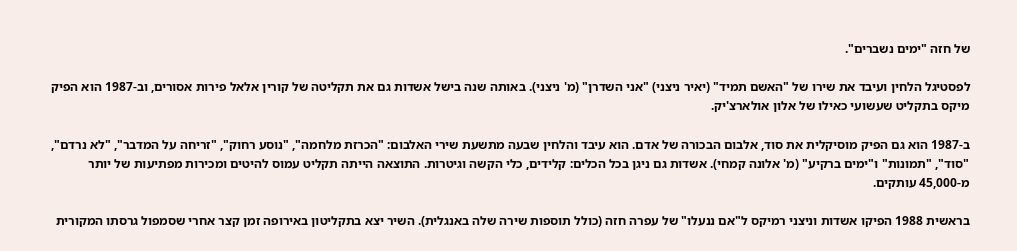של חזה "ימים נשברים".

לפסטיגל הלחין ועיבד את שירו של "האשם תמיד" (יאיר ניצני) "אני השדרן" (מ' ניצני). באותה שנה בישל אשדות גם את תקליטה של קורין אלאל פירות אסורים, וב-1987 הוא הפיק מיקס בתקליט שעשועי כאילו של אלון אולארצ'יק.

ב-1987 הוא גם הפיק מוסיקלית את סוד, אלבום הבכורה של אדם. הוא עיבד והלחין שבעה מתשעת שירי האלבום: "הכרזת מלחמה", "נוסע רחוק", "זריחה על המדבר", "לא נרדם", "סוד", "תמונות" ו"ימים ברקיע" (מ' אלונה קמחי). אשדות גם ניגן בכל הכלים: קלידים, כלי הקשה וגיטרות. התוצאה הייתה תקליט עמוס להיטים ומכירות מפתיעות של יותר מ-45,000 עותקים.

בראשית 1988 הפיקו אשדות וניצני רמיקס ל"אם ננעלו" של עפרה חזה (כולל תוספות שירה שלה באנגלית). השיר יצא בתקליטון באירופה זמן קצר אחרי שסמפול גרסתו המקורית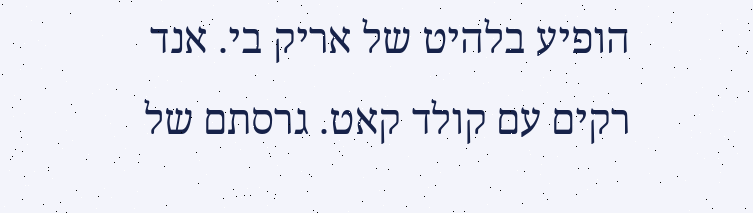הופיע בלהיט של אריק בי. אנד רקים עם קולד קאט. גרסתם של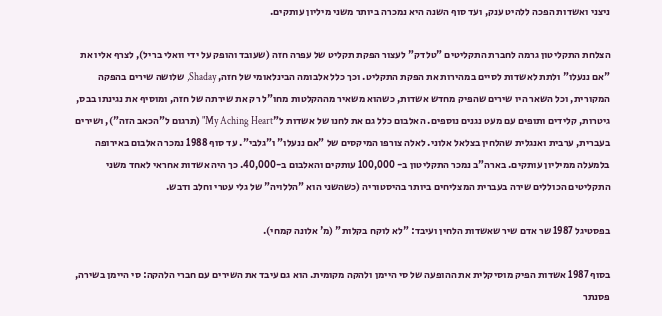ניצני ואשדות הפכה ללהיט ענק, ועד סוף השנה היא נמכרה ביותר משני מיליון עותקים.

הצלחת התקליטון גרמה לחברת התקליטים "טלדק" לעצור הפקת תקליט של עפרה חזה (שעובד והופק על ידי וואלי בריל), לצרף אליו את "אם ננעלו" ולתת לאשדות לסיים במהירות את הפקת התקליט. וכך כלל אלבומה הבינלאומי של חזה, Shaday, שלושה שירים בהפקה המקורית, וכל השאר היו שירים שהפיק מחדש אשדות, כשהוא משאיר מההקלטות מחו"ל רק את שירתה של חזה, ומוסיף את נגינתו בבס, גיטרות, קלידים ותופים עם מעט נגנים נוספים. האלבום כלל גם את לחנו של אשדות ל"My Aching Heart" (תרגום ל"הכאב הזה"), ושירים בעברית, ערבית ואנגלית שהלחין בצלאל אלוני. לאלה צורפו המיקסים של "אם ננעלו" ו"גלבי". עד סוף 1988 נמכר האלבום באירופה בלמעלה ממיליון עותקים. בארה"ב נמכר התקליטון ב- 100,000 עותקים והאלבום ב-40,000. כך היה אשדות אחראי לאחד משני התקליטים הכוללים שירה בעברית המצליחים ביותר בהיסטוריה (כשהשני הוא "הללויה" של גלי עטרי וחלב ודבש.

בפסטיגל 1987 שר אדם שיר שאשדות הלחין ועיבד: "לא לוקח בקלות" (מ' אלונה קמחי).

בסוף 1987 אשדות הפיק מוסיקלית את ההופעה של סי היימן ולהקה מקומית. הוא גם עיבד את השירים עם חברי הלהקה: סי היימן בשירה, פסנתר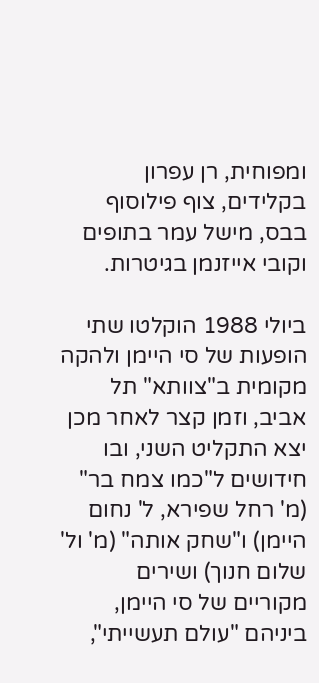ומפוחית, רן עפרון בקלידים, צוף פילוסוף בבס, מישל עמר בתופים וקובי אייזנמן בגיטרות.

ביולי 1988 הוקלטו שתי הופעות של סי היימן ולהקה מקומית ב"צוותא" תל אביב, וזמן קצר לאחר מכן יצא התקליט השני, ובו חידושים ל"כמו צמח בר" (מ' רחל שפירא, ל' נחום היימן) ו"שחק אותה" (מ' ול' שלום חנוך) ושירים מקוריים של סי היימן, ביניהם "עולם תעשייתי",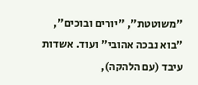"משוטטת", "יורים ובוכים", "בוא נבכה אהובי" ועוד. אשדות עיבד (עם הלהקה),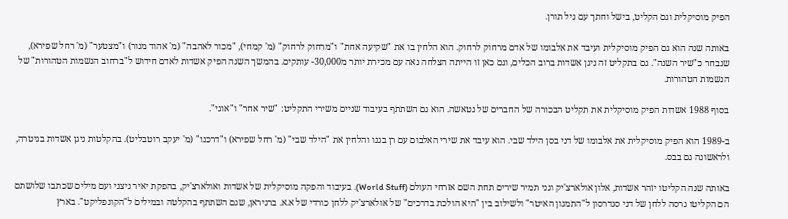הפיק מוסיקלית וגם הקליט, בישל וחתך עם גיל תורן.

באותה שנה הוא גם הפיק מוסיקלית ועיבד את אלבומו של אדם מרחוק לרחוק. הוא הלחין בו את "שקיעה אחת" ו"מרחוק לרחוק" (מ' קמחי), "מכור לאהבה" (מ' אהוד מנור) ו"מצטער" (מ' רחל שפירא), שנבחר כ"שיר השנה". גם בתקליט זה ניגן אשדות ברוב הכלים, וגם כאן זו הייתה הצלחה נאה עם מכירת יותר מ30,000- עותקים. בהמשך השנה הפיק אשדות לאדם חידוש ל"ברחוב הנשמות הטהורות" של הנשמות הטהורות.

בסוף 1988 אשדות הפיק מוסיקלית את תקליט הבכורה של החברים של נטאשה. הוא גם השתתף בעיבוד שניים משירי התקליט: "שיר אחר" ו"אוגי".

ב-1989 הוא הפיק מוסיקלית את אלבומו של דני בסן הילד שבי. הוא עיבד את שירי האלבום עם רן בגנו והלחין את "הילד שבי" (מ' רחל שפירא) ו"דרכנו" (מ' יעקב רוטבליט). בהקלטות ניגן אשדות בגיטרה, ולראשונה גם בבס.

באותה שנה הקליטו יזהר אשדות, אלון אולארצ'יק וגני תמיר שירים תחת השם אזרחי העולם (World Stuff). בעיבוד והפקה מוסיקלית של אשדות ואולארצ'יק, בהפקת יאיר ניצני ועם מילים שכתבו שלושתם הם הקליטו גרסה ללחן של דני סנדרסון ל"התמנון האיטר" ולשילוב בין "היא הולכת בדרכים" של אולארצ'יק ללחן כורדי של א.א. ברגיראן, שגם השתתף בהקלטה ובמילים ל"הקונפליקט". בארץ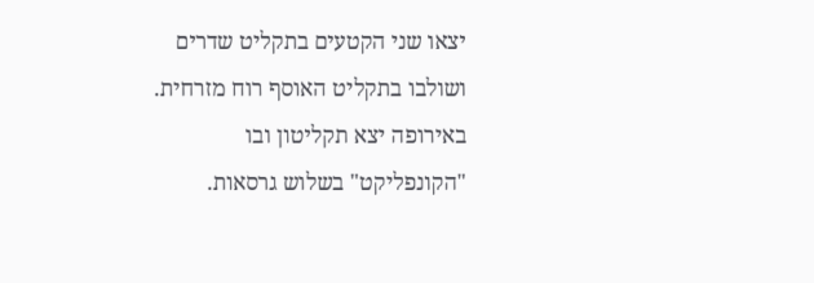יצאו שני הקטעים בתקליט שדרים ושולבו בתקליט האוסף רוח מזרחית. באירופה יצא תקליטון ובו "הקונפליקט" בשלוש גרסאות.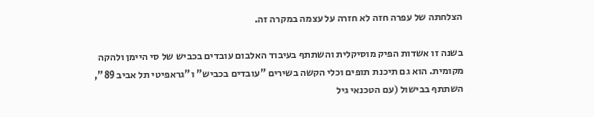הצלחתה של עפרה חזה לא חזרה על עצמה במקרה זה.

בשנה זו אשדות הפיק מוסיקלית והשתתף בעיבוד האלבום עובדים בכביש של סי היימן ולהקה מקומית. הוא גם תיכנת תופים וכלי הקשה בשירים "עובדים בכביש" ו"גראפיטי תל אביב 89", השתתף בבישול (עם הטכנאי גיל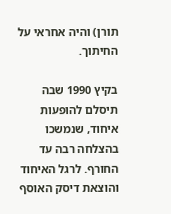תורן) והיה אחראי על החיתוך.

בקיץ 1990 שבה תיסלם להופעות איחוד, שנמשכו בהצלחה רבה עד החורף. לרגל האיחוד והוצאת דיסק האוסף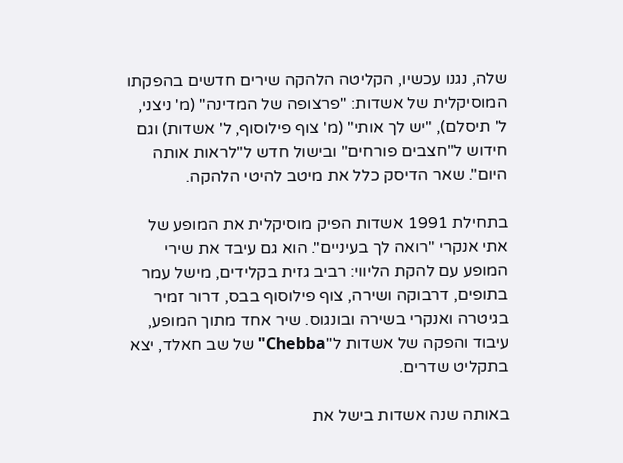שלה, נגנו עכשיו, הקליטה הלהקה שירים חדשים בהפקתו המוסיקלית של אשדות: "פרצופה של המדינה" (מ' ניצני, ל' תיסלם), "יש לך אותי" (מ' צוף פילוסוף, ל' אשדות) וגם חידוש ל"חצבים פורחים" ובישול חדש ל"לראות אותה היום". שאר הדיסק כלל את מיטב להיטי הלהקה.

בתחילת 1991 אשדות הפיק מוסיקלית את המופע של אתי אנקרי "רואה לך בעיניים". הוא גם עיבד את שירי המופע עם להקת הליווי: רביב גזית בקלידים, מישל עמר בתופים, דרבוקה ושירה, צוף פילוסוף בבס, דרור זמיר בגיטרה ואנקרי בשירה ובונגוס. שיר אחד מתוך המופע, עיבוד והפקה של אשדות ל"Chebba" של שב חאלד, יצא בתקליט שדרים.

באותה שנה אשדות בישל את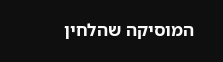המוסיקה שהלחין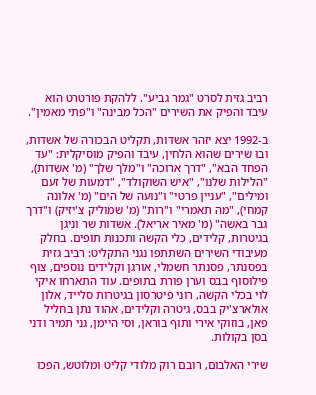רביב גזית לסרט "גמר גביע". ללהקת פורטרט הוא עיבד והפיק את השירים "הכל מבינה" ו"פתי מאמין".

ב-1992 יצא יזהר אשדות, תקליט הבכורה של אשדות, ובו שירים שהוא הלחין, עיבד והפיק מוסיקלית: "עד הפחד הבא", "דרך ארוכה" ו"מלך שלך" (מ' אשדות), "הלילות שלנו", "איש השוקולד", "דמעות של זעם ומילים", "עניין פרטי" ו"נועה של הים" (מ' אלונה קמחי), "מה תאמרי" ו"רות" (מ' שמוליק צ'יזיק) ו"דרך גבר באשה" (מ' מאיר אריאל). אשדות שר וניגן בגיטרות, קלידים, כלי הקשה ותכנות תופים. בחלק מעיבודי השירים השתתפו נגני התקליט: רביב גזית בפסנתר, פסנתר חשמלי, אורגן וקלידים נוספים, צוף פילוסוף בבס וערן פורת בתופים. עוד התארחו איקי לוי בכלי הקשה, רוני פיטרסון בגיטרות סלייד, אלון אולארצ'יק בבס, גיטרה וקלידים, אהוד נתן בחליל פאן, בוזוקי אירי ותוף בוראן, וסי היימן, גני תמיר ודני בסן בקולות.

שירי האלבום, רובם רוק מלודי קליט ומלוטש, הפכו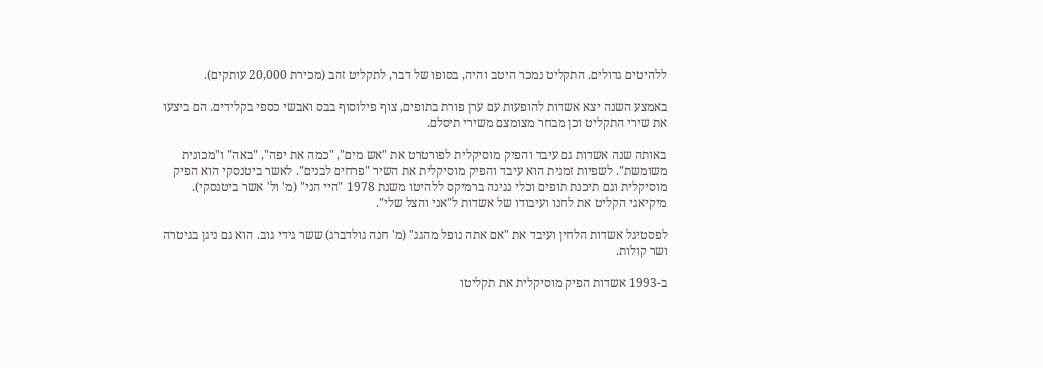ללהיטים גדולים. התקליט נמכר היטב והיה, בסופו של דבר, לתקליט זהב (מכירת 20,000 עותקים).

באמצע השנה יצא אשדות להופעות עם ערן פורת בתופים, צוף פילוסוף בבס ואבשי כספי בקלידים. הם ביצעו את שירי התקליט וכן מבחר מצומצם משירי תיסלם.

באותה שנה אשדות גם עיבד והפיק מוסיקלית לפורטרט את "אש מים", "כמה את יפה", "באה" ו"מכונית משומשת". לשפיות זמנית הוא עיבד והפיק מוסיקלית את השיר "פרחים לבנים". לאשר ביטנסקי הוא הפיק מוסיקלית וגם תיכנת תופים וכלי נגינה ברמיקס ללהיטו משנת 1978 "היי הני" (מ' ול' אשר ביטנסקי). מיקיאגי הקליט את לחנו ועיבודו של אשדות ל"אני והצל שלי".

לפסטיגל אשדות הלחין ועיבד את "אם אתה נופל מהגג" (מ' חנה גולדברג) ששר גידי גוב. הוא גם ניגן בגיטרה ושר קולות.

ב-1993 אשדות הפיק מוסיקלית את תקליטו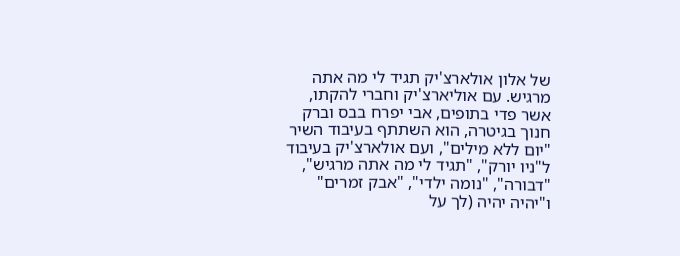של אלון אולארצ'יק תגיד לי מה אתה מרגיש. עם אוליארצ'יק וחברי להקתו, אשר פדי בתופים, אבי יפרח בבס וברק חנוך בגיטרה, הוא השתתף בעיבוד השיר "יום ללא מילים", ועם אולארצ'יק בעיבוד ל"ניו יורק", "תגיד לי מה אתה מרגיש", "דבורה", "נומה ילדי", "אבק זמרים" ו"יהיה יהיה (לך על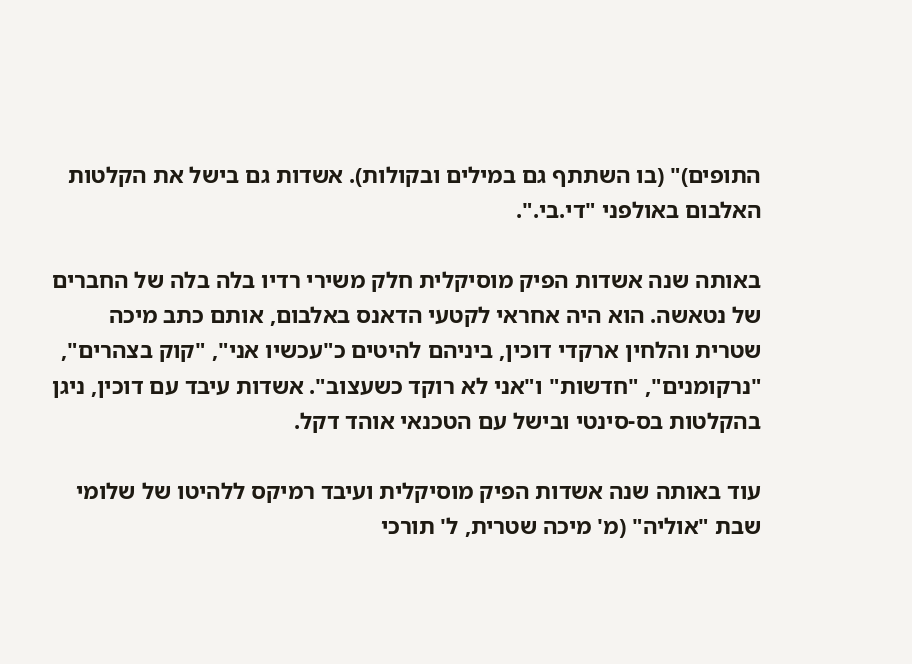התופים)" (בו השתתף גם במילים ובקולות). אשדות גם בישל את הקלטות האלבום באולפני "די.בי.".

באותה שנה אשדות הפיק מוסיקלית חלק משירי רדיו בלה בלה של החברים של נטאשה. הוא היה אחראי לקטעי הדאנס באלבום, אותם כתב מיכה שטרית והלחין ארקדי דוכין, ביניהם להיטים כ"עכשיו אני", "קוק בצהרים", "נרקומנים", "חדשות" ו"אני לא רוקד כשעצוב". אשדות עיבד עם דוכין, ניגן בהקלטות בס-סינטי ובישל עם הטכנאי אוהד דקל.

עוד באותה שנה אשדות הפיק מוסיקלית ועיבד רמיקס ללהיטו של שלומי שבת "אוליה" (מ' מיכה שטרית, ל' תורכי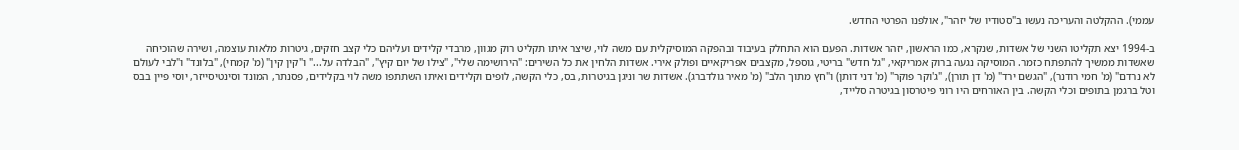עממי). ההקלטה והעריכה נעשו ב"סטודיו של יזהר", אולפנו הפרטי החדש.

ב-1994 יצא תקליטו השני של אשדות, שנקרא, כמו הראשון, יזהר אשדות. הפעם הוא התחלק בעיבוד ובהפקה המוסיקלית עם משה לוי, שיצר איתו תקליט רוק מגוון, מרבדי קלידים ועליהם כלי קצב חזקים, גיטרות מלאות עוצמה, ושירה שהוכיחה שאשדות ממשיך להתפתח כזמר. המוסיקה נגעה ברוק אמריקאי, "גל חדש" בריטי, גוספל, מקצבים אפריקאיים ופולק אירי. אשדות הלחין את כל השירים: "הירושימה שלי", "צילו של יום קיץ", "הבלדה על..." ו"קין קין" (מ' קמחי), "בלונד" ו"לבי לעולם לא נרדם" (מ' חמי רודנר), "הגשם ירד" (מ' דן תורן), "ג'וקר פוקר" (מ' דני דותן) ו"חץ מתוך הלב" (מ' מאיר גולדברג). אשדות שר וניגן בגיטרות, בס, כלי הקשה, לופים וקלידים ואיתו השתתפו משה לוי בקלידים, פסנתר, המונד וסינטיסייזר, יוסי פיין בבס וטל ברגמן בתופים וכלי הקשה. בין האורחים היו רוני פיטרסון בגיטרה סלייד,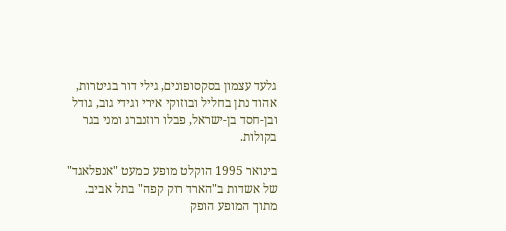גלעד עצמון בסקסופונים, גילי דור בגיטרות, אהוד נתן בחליל ובוזוקי אירי וגידי גוב, גודל ובן-חסד בן-ישראל, פבלו רוזנברג ומני בגר בקולות.

בינואר 1995 הוקלט מופע כמעט "אנפלאגד" של אשדות ב"הארד רוק קפה" בתל אביב. מתוך המופע הופק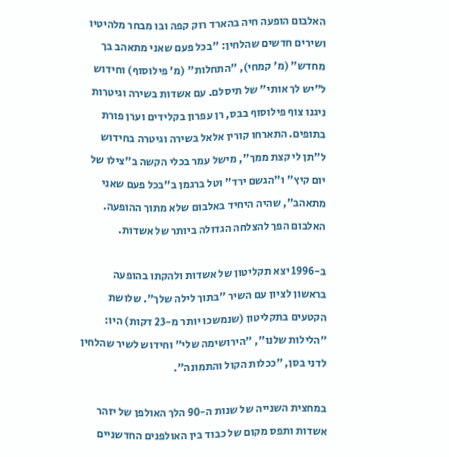האלבום הופעה חיה בהארד רוק קפה ובו מבחר מלהיטיו ושירים חדשים שהלחין: "בכל פעם שאני מתאהב בך מחדש" (מ' קמחי), "התחלות" (מ' פילוסוף) וחידוש ל"יש לך אותי" של תיסלם. עם אשדות בשירה וגיטרות ניגנו צוף פילוסוף בבס, רן עפרון בקלידים וערן פורת בתופים. התארחו קורין אלאל בשירה וגיטרה בחידוש ל"תן לי קצת ממך", מישל עמר בכלי הקשה ב"צילו של יום קיץ" ו"הגשם ירד" וטל ברגמן ב"בכל פעם שאני מתאהב", שהיה היחיד באלבום שלא מתוך ההופעה. האלבום הפך להצלחה הגדולה ביותר של אשדות.

ב-1996 יצא תקליטון של אשדות ולהקתו בהופעה בראשון לציון עם השיר "בתוך לילה שלך". שלושת הקטעים בתקליטון (שנמשכו יותר מ-23 דקות) היו: "הלילות שלנו", "הירושימה שלי" וחידוש לשיר שהלחין לדני בסן, "ככלות הקול והתמונה".

במחצית השנייה של שנות ה-90 הלך האולפן של יזהר אשדות ותפס מקום של כבוד בין האולפנים החדשניים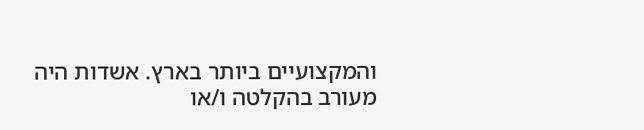והמקצועיים ביותר בארץ. אשדות היה מעורב בהקלטה ו/או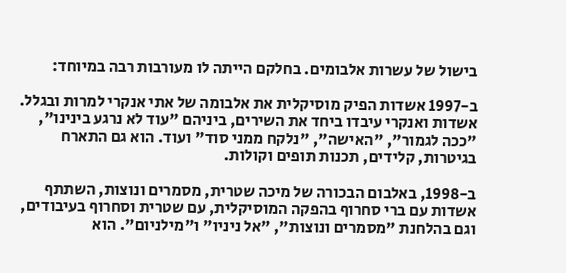בישול של עשרות אלבומים. בחלקם הייתה לו מעורבות רבה במיוחד:

ב-1997 אשדות הפיק מוסיקלית את אלבומה של אתי אנקרי למרות ובגלל. אשדות ואנקרי עיבדו ביחד את השירים, ביניהם "עוד לא נרגע בינינו", "ככה לגמור", "האישה", "נלקח ממני סוד" ועוד. הוא גם התארח בגיטרות, קלידים, תכנות תופים וקולות.

ב-1998, באלבום הבכורה של מיכה שטרית, מסמרים ונוצות, השתתף אשדות עם ברי סחרוף בהפקה המוסיקלית, עם שטרית וסחרוף בעיבודים, וגם בהלחנת "מסמרים ונוצות", "אל ניניו" ו"מילניום". הוא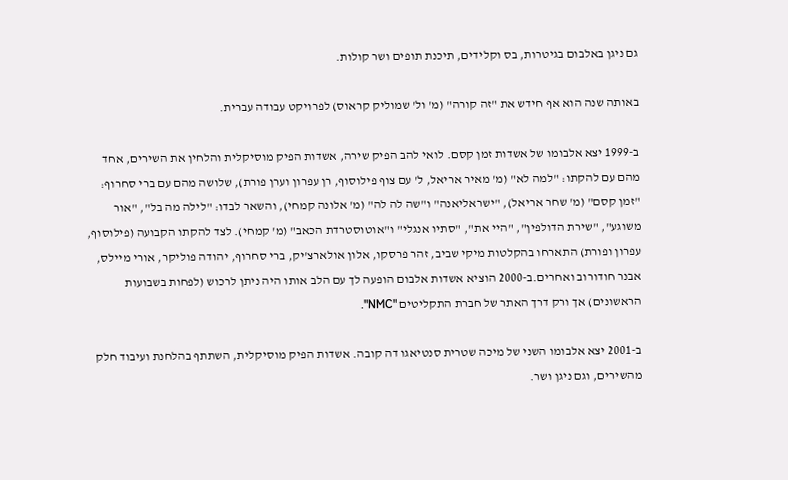גם ניגן באלבום בגיטרות, בס וקלידים, תיכנת תופים ושר קולות.

באותה שנה הוא אף חידש את "זה קורה" (מ' ול' שמוליק קראוס) לפרויקט עבודה עברית.

ב-1999 יצא אלבומו של אשדות זמן קסם. לואי להב הפיק שירה, אשדות הפיק מוסיקלית והלחין את השירים, אחד מהם עם להקתו: "למה לא" (מ' מאיר אריאל, ל' עם צוף פילוסוף, רן עפרון וערן פורת), שלושה מהם עם ברי סחרוף: "זמן קסם" (מ' שחר אריאל), "ישראליאנה" ו"שה לה לה" (מ' אלונה קמחי), והשאר לבדו: "לילה מה בל", "אור משוגע", "שירת הדולפין", "היי את", "סתיו אנגלי" ו"אוטוסטרדת הכאב" (מ' קמחי). לצד להקתו הקבועה (פילוסוף, עפרון ופורת) התארחו בהקלטות מיקי שביב, זהר פרסקו, אלון אולארצ'יק, ברי סחרוף, יהודה פוליקר, אורי מיילס, אבנר חודורוב ואחרים.ב-2000 הוציא אשדות אלבום הופעה לך עם הלב אותו היה ניתן לרכוש (לפחות בשבועות הראשונים) אך ורק דרך האתר של חברת התקליטים "NMC".

ב-2001 יצא אלבומו השני של מיכה שטרית סנטיאגו דה קובה. אשדות הפיק מוסיקלית, השתתף בהלחנת ועיבוד חלק מהשירים, וגם ניגן ושר.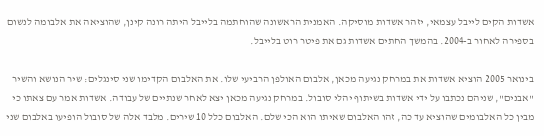אשדות הקים לייבל עצמאי, יזהר אשדות מוסיקה. האמנית הראשונה שהוחתמה בלייבל היתה רונה קינן, שהוציאה את אלבומה לנשום בספירה לאחור ב-2004. בהמשך החתים אשדות גם את פיטר רוט בלייבל.

בינואר 2005 הוציא אשדות את במרחק נגיעה מכאן, אלבום האולפן הרביעי שלו. את האלבום הקדימו שני סינגלים: שיר הנושא והשיר "אבנים", שניהם נכתבו על ידי אשדות בשיתוף יהלי סובול. במרחק נגיעה מכאן יצא לאחר שנתיים של עבודה. אשדות אמר עם צאתו כי מבין כל האלבומים שהוציא עד כה, זהו האלבום שאיתו הוא הכי שלם. האלבום כלל 10 שירים. מלבד אלה של סובול הופיעו באלבום שני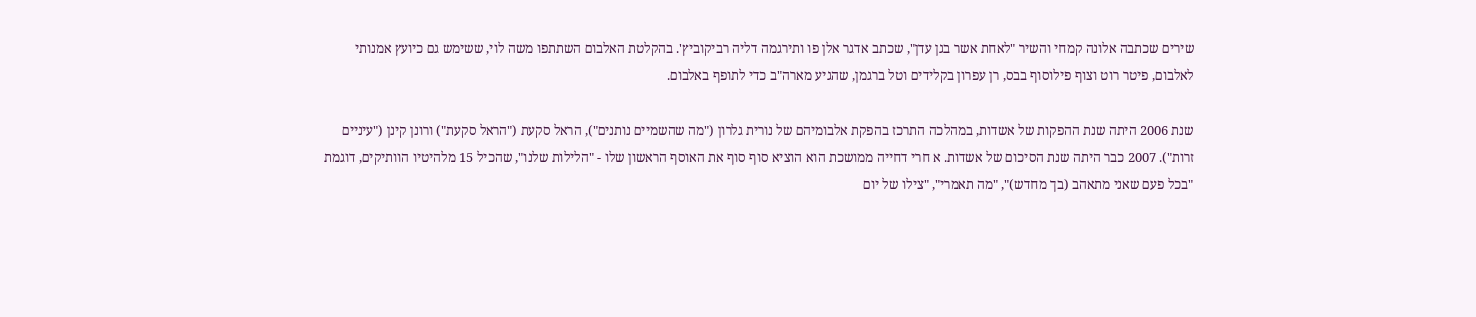שירים שכתבה אלונה קמחי והשיר "לאחת אשר בגן עדן", שכתב אדגר אלן פו ותירגמה דליה רביקוביץ'. בהקלטת האלבום השתתפו משה לוי, ששימש גם כיועץ אמנותי לאלבום, פיטר רוט וצוף פילוסוף בבס, רן עפרון בקלידים וטל ברגמן, שהגיע מארה"ב כדי לתופף באלבום.

שנת 2006 היתה שנת ההפקות של אשדות, במהלכה התרכז בהפקת אלבומיהם של נורית גלרון ("מה שהשמיים נותנים"), הראל סקעת ("הראל סקעת") ורונן קינן ("עיניים זרות"). 2007 כבר היתה שנת הסיכום של אשדות. א חרי דחייה ממושכת הוא הוציא סוף סוף את האוסף הראשון שלו - "הלילות שלנו", שהכיל 15 מלהיטיו הוותיקים, דוגמת "בכל פעם שאני מתאהב (בך מחדש)", "מה תאמרי", "צילו של יום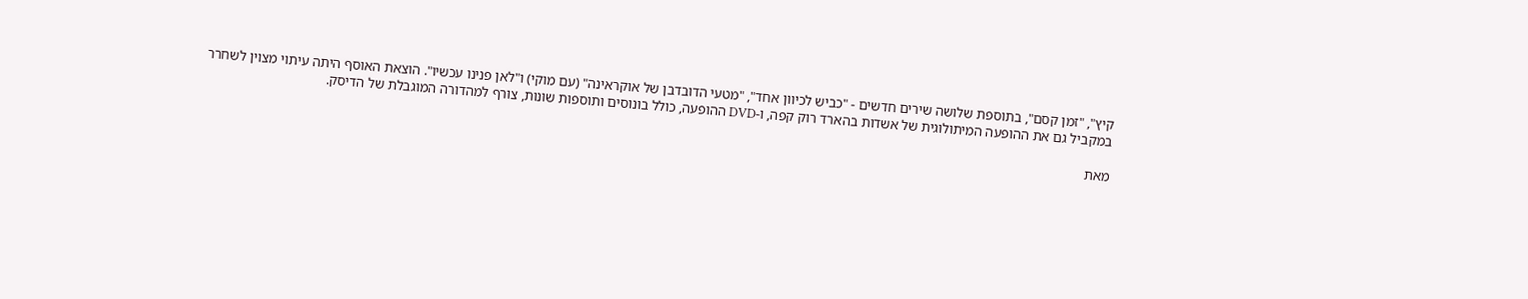קיץ", "זמן קסם", בתוספת שלושה שירים חדשים - "כביש לכיוון אחד", "מטעי הדובדבן של אוקראינה" (עם מוקי) ו"לאן פנינו עכשיו". הוצאת האוסף היתה עיתוי מצוין לשחרר במקביל גם את ההופעה המיתולוגית של אשדות בהארד רוק קפה, ו-DVD ההופעה, כולל בונוסים ותוספות שונות, צורף למהדורה המוגבלת של הדיסק.

מאת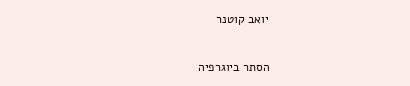יואב קוטנר

הסתר ביוגרפיה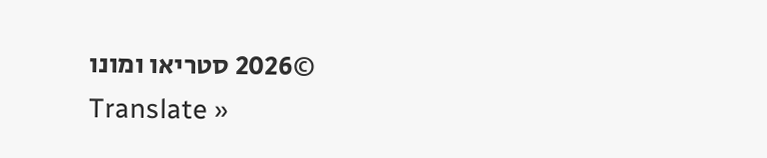©2026 סטריאו ומונו
Translate »